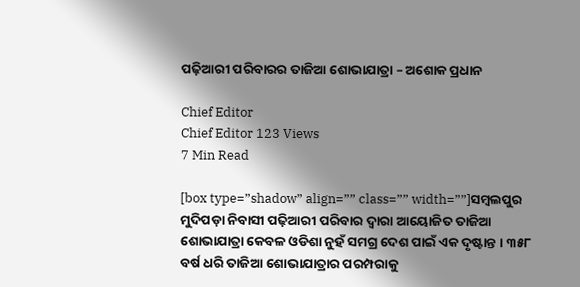ପଢ଼ିଆରୀ ପରିବାରର ତାଜିଆ ଶୋଭାଯାତ୍ରା – ଅଶୋକ ପ୍ରଧାନ

Chief Editor
Chief Editor 123 Views
7 Min Read

[box type=”shadow” align=”” class=”” width=””]ସମ୍ବଲପୁର ମୁଦିପଡ଼ା ନିବାସୀ ପଢ଼ିଆରୀ ପରିବାର ଦ୍ୱାରା ଆୟୋଜିତ ତାଜିଆ ଶୋଭାଯାତ୍ରା କେବଳ ଓଡିଶା ନୁହଁ ସମଗ୍ର ଦେଶ ପାଇଁ ଏକ ଦୃଷ୍ଟାନ୍ତ । ୩୫୮ ବର୍ଷ ଧରି ତାଜିଆ ଶୋଭାଯାତ୍ରାର ପରମ୍ପରାକୁ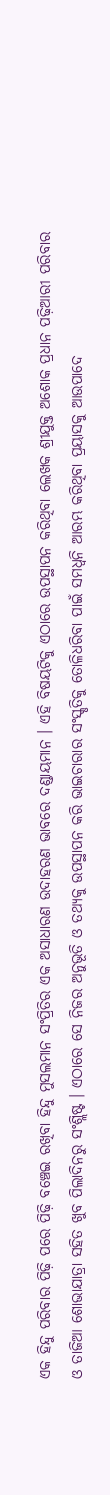ଏକ ହିନ୍ଦୁ ପରିବାର ପିଢ଼ି ପରେ ପିଢ଼ି ବଞ୍ଚେଇ ରଖିବା ହିନ୍ଦୁ ମୁସଲମାନ ସଂପ୍ରିତିର ଏକ ଅସାଧାରଣ ଉଦାହରଣ ଭାବରେ ଦଣ୍ଡାୟମାନ । ଏହି ବିଷୟଟିକୁ ଏଠାରେ ଉପସ୍ଥାପନ କରିଥିବା ଲେଖକ ଶ୍ରୀଯୁକ୍ତ ଅଶୋକ ପ୍ରଧାନ ପଢ଼ିଆରୀ ପରିବାର ଓ ତାଜିଆ ଶୋଭାଯାତ୍ରା ସହିତ ଖୁବ ପିଲାଦିନରୁ ସଂଶ୍ଲିଷ୍ଟ । ଏଠାରେ ସେ ନିଜର ଅନୁଭୂତି ଓ ତଥ୍ୟକୁ ଉପସ୍ଥାପନ କରି ଭାଇଚାରାର ସଂସ୍କୃତିକୁ ତୋଳିଧରିବା ପାଇଁ ସମଧ୍ୱନି ଆରମ୍ଭ କରିଥିବା ପ୍ରୟାସକୁ ଆଉପାଦେ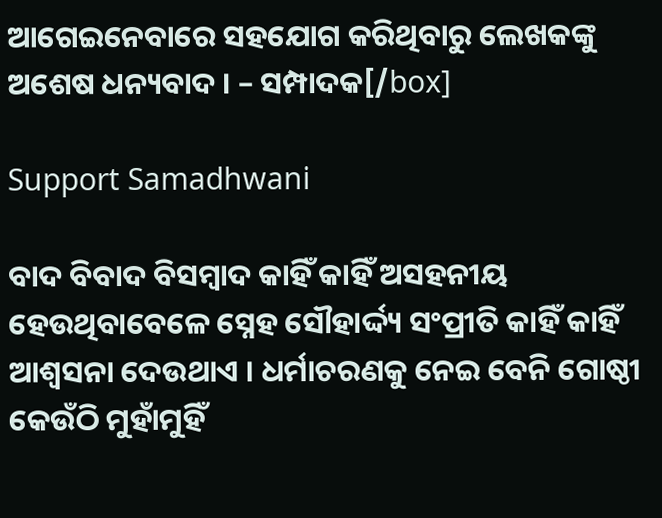ଆଗେଇନେବାରେ ସହଯୋଗ କରିଥିବାରୁ ଲେଖକଙ୍କୁ ଅଶେଷ ଧନ୍ୟବାଦ । – ସମ୍ପାଦକ[/box]

Support Samadhwani

ବାଦ ବିବାଦ ବିସମ୍ବାଦ କାହିଁ କାହିଁ ଅସହନୀୟ ହେଉଥିବାବେଳେ ସ୍ନେହ ସୌହାର୍ଦ୍ଦ୍ୟ ସଂପ୍ରୀତି କାହିଁ କାହିଁ ଆଶ୍ୱସନା ଦେଉଥାଏ । ଧର୍ମାଚରଣକୁ ନେଇ ବେନି ଗୋଷ୍ଠୀ କେଉଁଠି ମୁହାଁମୁହିଁ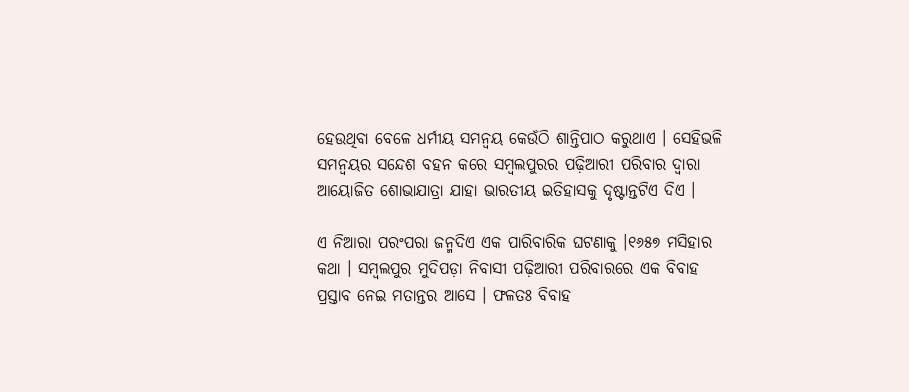ହେଉଥିବା ବେଳେ ଧର୍ମୀୟ ସମନ୍ୱୟ କେଉଁଠି ଶାନ୍ତିପାଠ କରୁଥାଏ । ସେହିଭଳି ସମନ୍ୱୟର ସନ୍ଦେଶ ବହନ କରେ ସମ୍ବଲପୁରର ପଢ଼ିଆରୀ ପରିବାର ଦ୍ୱାରା ଆୟୋଜିତ ଶୋଭାଯାତ୍ରା ଯାହା ଭାରତୀୟ ଇତିହାସକୁ ଦୃଷ୍ଟାନ୍ତଟିଏ ଦିଏ ।

ଏ ନିଆରା ପରଂପରା ଜନ୍ମଦିଏ ଏକ ପାରିବାରିକ ଘଟଣାକୁ ।୧୬୫୭ ମସିହାର କଥା । ସମ୍ବଲପୁର ମୁଦିପଡ଼ା ନିବାସୀ ପଢ଼ିଆରୀ ପରିବାରରେ ଏକ ବିବାହ ପ୍ରସ୍ତାବ ନେଇ ମତାନ୍ତର ଆସେ । ଫଳତଃ ବିବାହ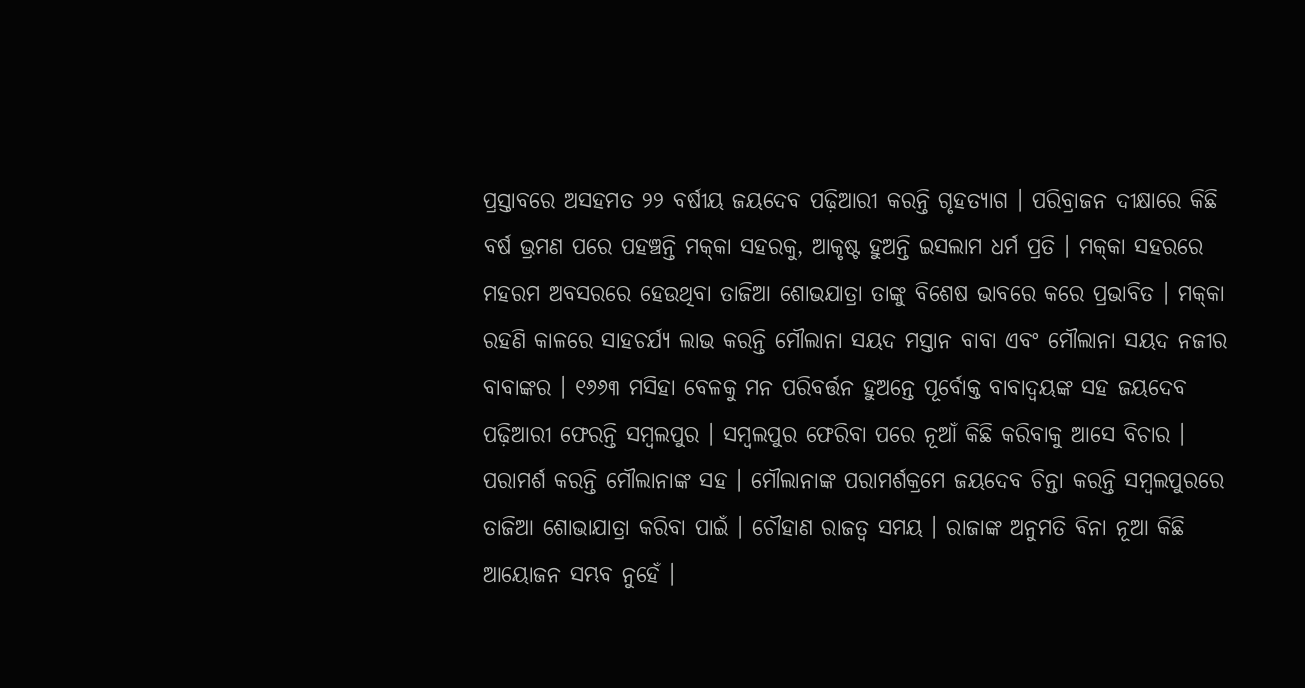ପ୍ରସ୍ତାବରେ ଅସହମତ ୨୨ ବର୍ଷୀୟ ଜୟଦେବ ପଢ଼ିଆରୀ କରନ୍ତି ଗୃହତ୍ୟାଗ । ପରିବ୍ରାଜନ ଦୀକ୍ଷାରେ କିଛି ବର୍ଷ ଭ୍ରମଣ ପରେ ପହଞ୍ଚନ୍ତି ମକ୍‌କା ସହରକୁ, ଆକୃଷ୍ଟ ହୁଅନ୍ତି ଇସଲାମ ଧର୍ମ ପ୍ରତି । ମକ୍‌କା ସହରରେ ମହରମ ଅବସରରେ ହେଉଥିବା ତାଜିଆ ଶୋଭଯାତ୍ରା ତାଙ୍କୁ ବିଶେଷ ଭାବରେ କରେ ପ୍ରଭାବିତ । ମକ୍‌କା ରହଣି କାଳରେ ସାହଚର୍ଯ୍ୟ ଲାଭ କରନ୍ତି ମୌଲାନା ସୟଦ ମସ୍ତାନ ବାବା ଏବଂ ମୌଲାନା ସୟଦ ନଜୀର ବାବାଙ୍କର । ୧୬୬୩ ମସିହା ବେଳକୁ ମନ ପରିବର୍ତ୍ତନ ହୁଅନ୍ତେ ପୂର୍ବୋକ୍ତ ବାବାଦ୍ୱୟଙ୍କ ସହ ଜୟଦେବ ପଢ଼ିଆରୀ ଫେରନ୍ତି ସମ୍ବଲପୁର । ସମ୍ବଲପୁର ଫେରିବା ପରେ ନୂଆଁ କିଛି କରିବାକୁ ଆସେ ବିଚାର । ପରାମର୍ଶ କରନ୍ତି ମୌଲାନାଙ୍କ ସହ । ମୌଲାନାଙ୍କ ପରାମର୍ଶକ୍ରମେ ଜୟଦେବ ଚିନ୍ତା କରନ୍ତି ସମ୍ବଲପୁରରେ ତାଜିଆ ଶୋଭାଯାତ୍ରା କରିବା ପାଇଁ । ଚୌହାଣ ରାଜତ୍ୱ ସମୟ । ରାଜାଙ୍କ ଅନୁମତି ବିନା ନୂଆ କିଛି ଆୟୋଜନ ସମ୍ଭବ ନୁହେଁ ।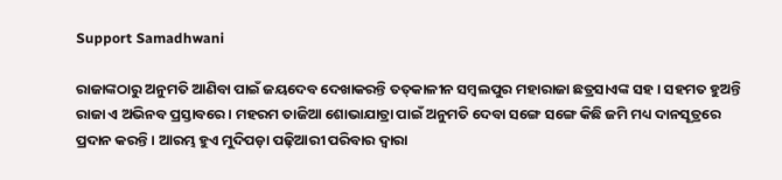Support Samadhwani

ରାଜାଙ୍କଠାରୁ ଅନୁମତି ଆଣିବା ପାଇଁ ଜୟଦେବ ଦେଖାକରନ୍ତି ତତ୍‌କାଳୀନ ସମ୍ବଲପୁର ମହାରାଜା ଛତ୍ରସାଏଙ୍କ ସହ । ସହମତ ହୁଅନ୍ତି ରାଜା ଏ ଅଭିନବ ପ୍ରସ୍ତାବରେ । ମହରମ ତାଜିଆ ଶୋଭାଯାତ୍ରା ପାଇଁ ଅନୁମତି ଦେବା ସଙ୍ଗେ ସଙ୍ଗେ କିଛି ଜମି ମଧ୍ୟ ଦାନସୂତ୍ରରେ ପ୍ରଦାନ କରନ୍ତି । ଆରମ୍ଭ ହୁଏ ମୁଦିପଡ଼ା ପଢ଼ିଆରୀ ପରିବାର ଦ୍ୱାରା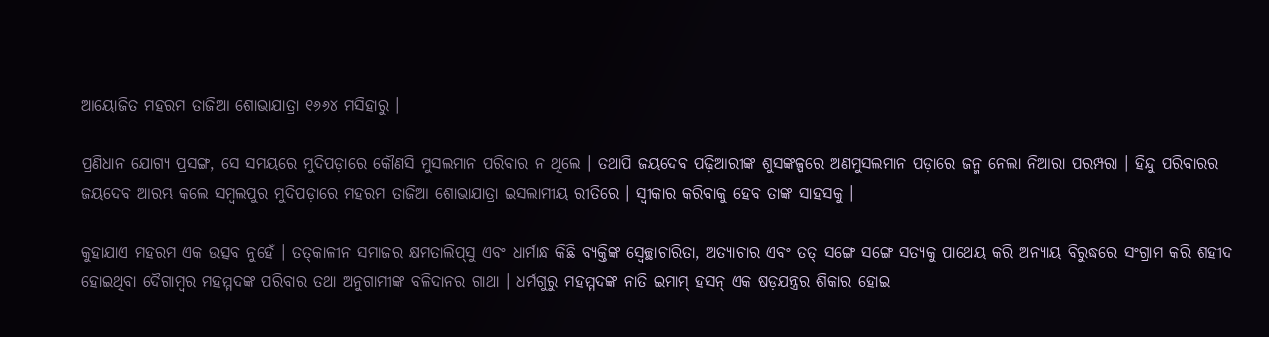ଆୟୋଜିତ ମହରମ ତାଜିଆ ଶୋଭାଯାତ୍ରା ୧୬୬୪ ମସିହାରୁ ।

ପ୍ରଣିଧାନ ଯୋଗ୍ୟ ପ୍ରସଙ୍ଗ, ସେ ସମୟରେ ମୁଦିପଡ଼ାରେ କୌଣସି ମୁସଲମାନ ପରିବାର ନ ଥିଲେ । ତଥାପି ଜୟଦେବ ପଢ଼ିଆରୀଙ୍କ ଶୁସଙ୍କଳ୍ପରେ ଅଣମୁସଲମାନ ପଡ଼ାରେ ଜନ୍ମ ନେଲା ନିଆରା ପରମ୍ପରା । ହିନ୍ଦୁ ପରିବାରର ଜୟଦେବ ଆରମ୍ଭ କଲେ ସମ୍ବଲପୁର ମୁଦିପଡ଼ାରେ ମହରମ ତାଜିଆ ଶୋଭାଯାତ୍ରା ଇସଲାମୀୟ ରୀତିରେ । ସ୍ୱୀକାର କରିବାକୁ ହେବ ତାଙ୍କ ସାହସକୁ ।

କୁହାଯାଏ ମହରମ ଏକ ଉତ୍ସବ ନୁହେଁ । ତତ୍‌କାଳୀନ ସମାଜର କ୍ଷମତାଲିପ୍‌ସୁ ଏବଂ ଧାର୍ମାନ୍ଧ କିଛି ବ୍ୟକ୍ତିଙ୍କ ସ୍ୱେଚ୍ଛାଚାରିତା, ଅତ୍ୟାଚାର ଏବଂ ତତ୍ ସଙ୍ଗେ ସଙ୍ଗେ ସତ୍ୟକୁ ପାଥେୟ କରି ଅନ୍ୟାୟ ବିରୁଦ୍ଧରେ ସଂଗ୍ରାମ କରି ଶହୀଦ ହୋଇଥିବା ଦୈଗାମ୍ବର ମହମ୍ମଦଙ୍କ ପରିବାର ତଥା ଅନୁଗାମୀଙ୍କ ବଳିଦାନର ଗାଥା । ଧର୍ମଗୁରୁ ମହମ୍ମଦଙ୍କ ନାତି ଇମାମ୍ ହସନ୍ ଏକ ଷଡ଼ଯନ୍ତ୍ରର ଶିକାର ହୋଇ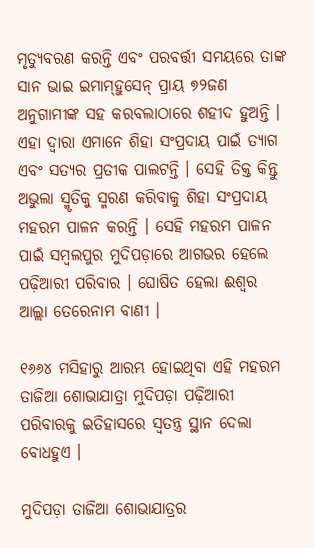ମୃତ୍ୟୁବରଣ କରନ୍ତି ଏବଂ ପରବର୍ତ୍ତୀ ସମୟରେ ତାଙ୍କ ସାନ ଭାଇ ଇମାମ୍‌ହୁସେନ୍ ପ୍ରାୟ ୭୨ଜଣ ଅନୁଗାମୀଙ୍କ ସହ କରବଲାଠାରେ ଶହୀଦ ହୁଅନ୍ତି । ଏହା ଦ୍ୱାରା ଏମାନେ ଶିହା ସଂପ୍ରଦାୟ ପାଇଁ ତ୍ୟାଗ ଏବଂ ସତ୍ୟର ପ୍ରତୀକ ପାଲଟନ୍ତି । ସେହି ତିକ୍ତ କିନ୍ତୁ ଅଭୁଲା ସ୍ମୃତିକୁ ସ୍ମରଣ କରିବାକୁ ଶିହା ସଂପ୍ରଦାୟ ମହରମ ପାଳନ କରନ୍ତି । ସେହି ମହରମ ପାଳନ ପାଇଁ ସମ୍ବଲପୁର ମୁଦିପଡ଼ାରେ ଆଗଭର ହେଲେ ପଢ଼ିଆରୀ ପରିବାର । ଘୋଷିତ ହେଲା ଈଶ୍ୱର ଆଲ୍ଲା ତେରେନାମ ବାଣୀ ।

୧୬୬୪ ମସିହାରୁ ଆରମ୍ଭ ହୋଇଥିବା ଏହି ମହରମ ତାଜିଆ ଶୋଭାଯାତ୍ରା ମୁଦିପଡ଼ା ପଢ଼ିଆରୀ ପରିବାରକୁ ଇତିହାସରେ ସ୍ୱତନ୍ତ୍ର ସ୍ଥାନ ଦେଲା ବୋଧହୁଏ ।

ମୁଦିପଡ଼ା ତାଜିଆ ଶୋଭାଯାତ୍ରର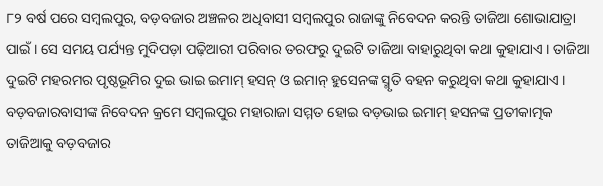୮୨ ବର୍ଷ ପରେ ସମ୍ବଲପୁର, ବଡ଼ବଜାର ଅଞ୍ଚଳର ଅଧିବାସୀ ସମ୍ବଲପୁର ରାଜାଙ୍କୁ ନିବେଦନ କରନ୍ତି ତାଜିଆ ଶୋଭାଯାତ୍ରା ପାଇଁ । ସେ ସମୟ ପର୍ଯ୍ୟନ୍ତ ମୁଦିପଡ଼ା ପଢ଼ିଆରୀ ପରିବାର ତରଫରୁ ଦୁଇଟି ତାଜିଆ ବାହାରୁଥିବା କଥା କୁହାଯାଏ । ତାଜିଆ ଦୁଇଟି ମହରମର ପୃଷ୍ଠଭୂମିର ଦୁଇ ଭାଇ ଇମାମ୍ ହସନ୍ ଓ ଇମାନ୍ ହୁସେନଙ୍କ ସ୍ମୃତି ବହନ କରୁଥିବା କଥା କୁହାଯାଏ । ବଡ଼ବଜାରବାସୀଙ୍କ ନିବେଦନ କ୍ରମେ ସମ୍ବଲପୁର ମହାରାଜା ସମ୍ମତ ହୋଇ ବଡ଼ଭାଇ ଇମାମ୍ ହସନଙ୍କ ପ୍ରତୀକାତ୍ମକ ତାଜିଆକୁ ବଡ଼ବଜାର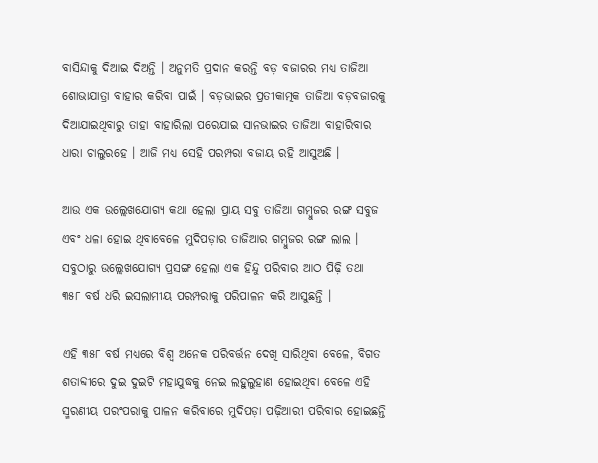ବାସିନ୍ଦାକୁ ଦିଆଇ ଦିଅନ୍ତି । ଅନୁମତି ପ୍ରଦାନ କରନ୍ତି ବଡ଼ ବଜାରର ମଧ୍ୟ ତାଜିଆ ଶୋଭାଯାତ୍ରା ବାହାର କରିବା ପାଇଁ । ବଡ଼ଭାଇର ପ୍ରତୀକାତ୍ମକ ତାଜିଆ ବଡ଼ବଜାରକୁ ଦିଆଯାଇଥିବାରୁ ତାହା ବାହାରିଲା ପରେଯାଇ ସାନଭାଇର ତାଜିଆ ବାହାରିବାର ଧାରା ଚାଲୁରହେ । ଆଜି ମଧ୍ୟ ସେହି ପରମ୍ପରା ବଜାୟ ରହି ଆସୁଅଛି ।

ଆଉ ଏକ ଉଲ୍ଲେଖଯୋଗ୍ୟ କଥା ହେଲା ପ୍ରାୟ ସବୁ ତାଜିଆ ଗମ୍ବୁଜର ରଙ୍ଗ ସବୁଜ ଏବଂ ଧଳା ହୋଇ ଥିବାବେଳେ ମୁଦିପଡ଼ାର ତାଜିଆର ଗମ୍ବୁଜର ରଙ୍ଗ ଲାଲ । ସବୁଠାରୁ ଉଲ୍ଲେଖଯୋଗ୍ୟ ପ୍ରସଙ୍ଗ ହେଲା ଏକ ହିନ୍ଦୁ ପରିବାର ଆଠ ପିଢ଼ି ତଥା ୩୫୮ ବର୍ଷ ଧରି ଇସଲାମୀୟ ପରମ୍ପରାକୁ ପରିପାଳନ କରି ଆସୁଛନ୍ତି ।

ଏହି ୩୫୮ ବର୍ଷ ମଧ୍ୟରେ ବିଶ୍ୱ ଅନେକ ପରିବର୍ତ୍ତନ ଦେଖି ସାରିଥିବା ବେଳେ, ବିଗତ ଶତାବ୍ଦୀରେ ଦୁଇ ଦୁଇଟି ମହାଯୁଦ୍ଧକୁ ନେଇ ଲହୁଲୁହାଣ ହୋଇଥିବା ବେଳେ ଏହି ସ୍ମରଣୀୟ ପରଂପରାକୁ ପାଳନ କରିବାରେ ମୁଦିପଡ଼ା ପଢ଼ିଆରୀ ପରିବାର ହୋଇଛନ୍ତି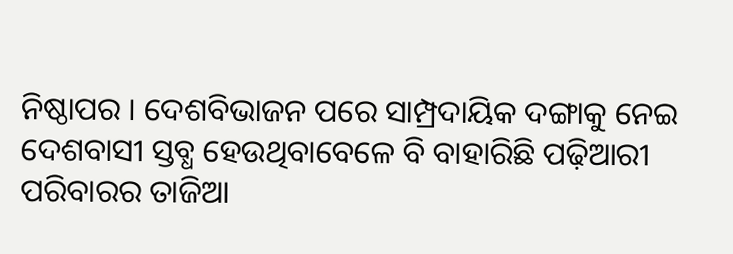ନିଷ୍ଠାପର । ଦେଶବିଭାଜନ ପରେ ସାମ୍ପ୍ରଦାୟିକ ଦଙ୍ଗାକୁ ନେଇ ଦେଶବାସୀ ସ୍ତବ୍ଧ ହେଉଥିବାବେଳେ ବି ବାହାରିଛି ପଢ଼ିଆରୀ ପରିବାରର ତାଜିଆ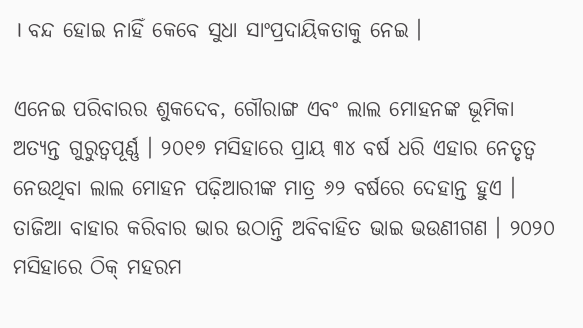। ବନ୍ଦ ହୋଇ ନାହିଁ କେବେ ସୁଧା ସାଂପ୍ରଦାୟିକତାକୁ ନେଇ ।

ଏନେଇ ପରିବାରର ଶୁକଦେବ, ଗୌରାଙ୍ଗ ଏବଂ ଲାଲ ମୋହନଙ୍କ ଭୂମିକା ଅତ୍ୟନ୍ତ ଗୁରୁତ୍ୱପୂର୍ଣ୍ଣ । ୨୦୧୭ ମସିହାରେ ପ୍ରାୟ ୩୪ ବର୍ଷ ଧରି ଏହାର ନେତୃତ୍ୱ ନେଉଥିବା ଲାଲ ମୋହନ ପଢ଼ିଆରୀଙ୍କ ମାତ୍ର ୬୨ ବର୍ଷରେ ଦେହାନ୍ତ ହୁଏ । ତାଜିଆ ବାହାର କରିବାର ଭାର ଉଠାନ୍ତି ଅବିବାହିତ ଭାଇ ଭଉଣୀଗଣ । ୨୦୨୦ ମସିହାରେ ଠିକ୍ ମହରମ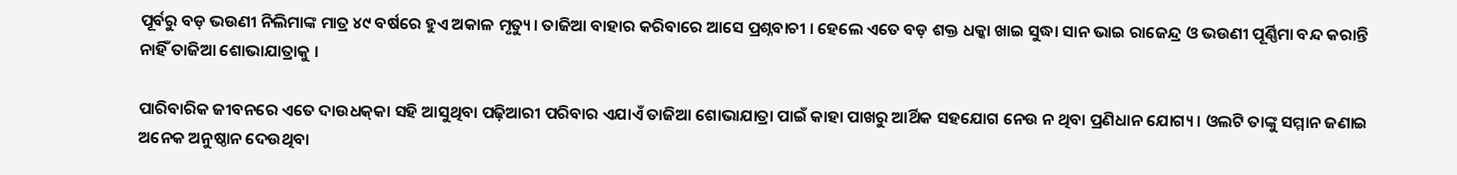ପୂର୍ବରୁ ବଡ଼ ଭଉଣୀ ନିଲିମାଙ୍କ ମାତ୍ର ୪୯ ବର୍ଷରେ ହୁଏ ଅକାଳ ମୃତ୍ୟୁ। ତାଜିଆ ବାହାର କରିବାରେ ଆସେ ପ୍ରଶ୍ନବାଚୀ । ହେଲେ ଏତେ ବଡ଼ ଶକ୍ତ ଧକ୍କା ଖାଇ ସୁଦ୍ଧା ସାନ ଭାଇ ରାଜେନ୍ଦ୍ର ଓ ଭଉଣୀ ପୂର୍ଣ୍ଣିମା ବନ୍ଦ କରାନ୍ତି ନାହିଁ ତାଜିଆ ଶୋଭାଯାତ୍ରାକୁ ।

ପାରିବାରିକ ଜୀବନରେ ଏତେ ଦାଉଧକ୍‌କା ସହି ଆସୁଥିବା ପଢ଼ିଆରୀ ପରିବାର ଏଯାଏଁ ତାଜିଆ ଶୋଭାଯାତ୍ରା ପାଇଁ କାହା ପାଖରୁ ଆର୍ଥିକ ସହଯୋଗ ନେଉ ନ ଥିବା ପ୍ରଣିଧାନ ଯୋଗ୍ୟ । ଓଲଟି ତାଙ୍କୁ ସମ୍ମାନ ଜଣାଇ ଅନେକ ଅନୁଷ୍ଠାନ ଦେଉଥିବା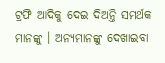ଟ୍ରଫି ଆଦିକୁ ଦେଇ ଦିଅନ୍ତି ସମର୍ଥକ ମାନଙ୍କୁ । ଅନ୍ୟମାନଙ୍କୁ ଦେଖାଇବା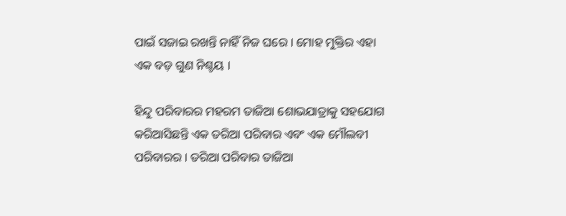ପାଇଁ ସଜାଇ ରଖନ୍ତି ନାହିଁ ନିଜ ଘରେ । ମୋହ ମୁକ୍ତିର ଏହା ଏକ ବଡ଼ ଗୁଣ ନିଶ୍ଚୟ ।

ହିନ୍ଦୁ ପରିବାରର ମହରମ ତାଜିଆ ଶୋଭଯାତ୍ରାକୁ ସହଯୋଗ କରିଆସିଛନ୍ତି ଏକ ତରିଆ ପରିବାର ଏବଂ ଏକ ମୌଲବୀ ପରିବାରର । ତରିଆ ପରିବାର ତାଜିଆ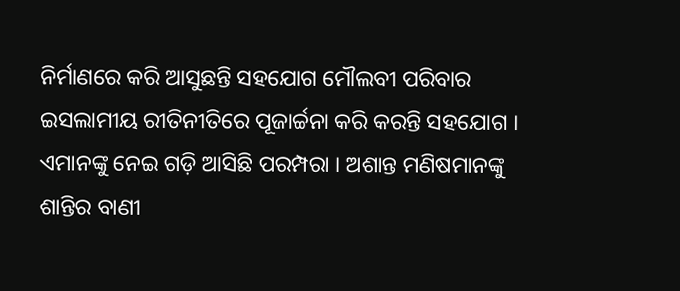ନିର୍ମାଣରେ କରି ଆସୁଛନ୍ତି ସହଯୋଗ ମୌଲବୀ ପରିବାର ଇସଲାମୀୟ ରୀତିନୀତିରେ ପୂଜାର୍ଚ୍ଚନା କରି କରନ୍ତି ସହଯୋଗ । ଏମାନଙ୍କୁ ନେଇ ଗଡ଼ି ଆସିଛି ପରମ୍ପରା । ଅଶାନ୍ତ ମଣିଷମାନଙ୍କୁ ଶାନ୍ତିର ବାଣୀ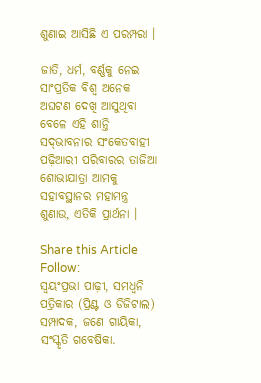ଶୁଣାଇ ଆସିଛି ଏ ପରମ୍ପରା ।

ଜାତି, ଧର୍ମ, ବର୍ଣ୍ଣକୁ ନେଇ ସାଂପ୍ରତିକ ବିଶ୍ୱ ଅନେକ ଅଘଟଣ ଦେଖି ଆସୁଥିବା ବେଳେ ଏହି ଶାନ୍ତି ସଦ୍‌ଭାବନାର ସଂକେତବାହୀ ପଢ଼ିଆରୀ ପରିବାରର ତାଜିଆ ଶୋଭାଯାତ୍ରା ଆମକୁ ସହାବସ୍ଥାନର ମହାମନ୍ତ୍ର ଶୁଣାଉ, ଏତିକି ପ୍ରାର୍ଥନା ।

Share this Article
Follow:
ସ୍ଵୟଂପ୍ରଭା ପାଢ଼ୀ, ସମଧ୍ୱନି ପତ୍ରିକାର (ପ୍ରିଣ୍ଟ ଓ ଡିଜିଟାଲ) ସମ୍ପାଦକ, ଜଣେ ଗାୟିକା, ସଂସ୍କୃତି ଗବେଷିକା.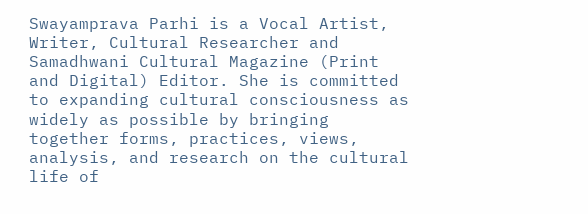Swayamprava Parhi is a Vocal Artist, Writer, Cultural Researcher and Samadhwani Cultural Magazine (Print and Digital) Editor. She is committed to expanding cultural consciousness as widely as possible by bringing together forms, practices, views, analysis, and research on the cultural life of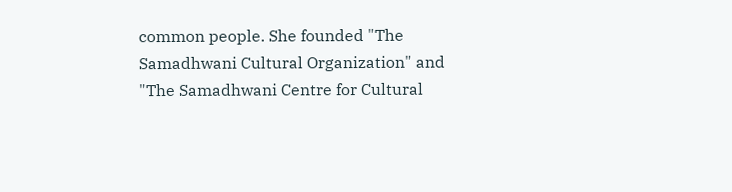common people. She founded "The Samadhwani Cultural Organization" and "The Samadhwani Centre for Cultural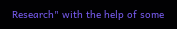Research" with the help of some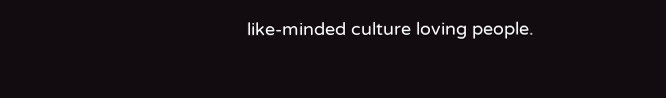like-minded culture loving people.